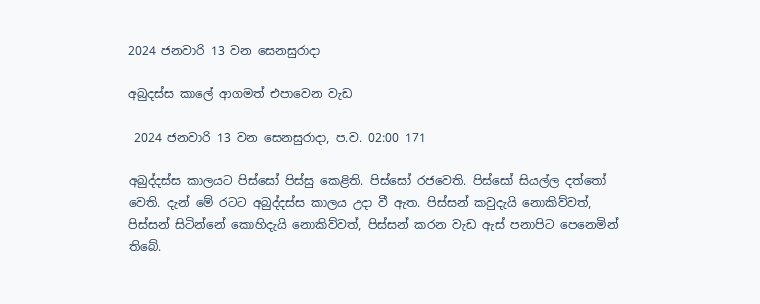2024 ජනවාරි 13 වන සෙනසුරාදා

අබුදස්ස කාලේ ආගමත් එපාවෙන වැඩ

 2024 ජනවාරි 13 වන සෙනසුරාදා, ප.ව. 02:00 171

අබුද්දස්ස කාලයට පිස්සෝ පිස්සු කෙළිති. පිස්සෝ රජවෙති. පිස්සෝ සියල්ල දත්තෝ වෙති. දැන් මේ රටට අබුද්දස්ස කාලය උදා වී ඇත. පිස්සන් කවුදැයි නොකිව්වත්, පිස්සන් සිටින්නේ කොහිදැයි නොකිව්වත්, පිස්සන් කරන වැඩ ඇස් පනාපිට පෙනෙමින් තිබේ.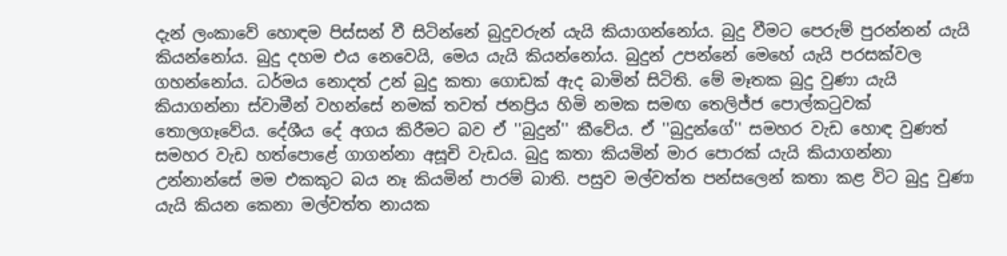දැන් ලංකාවේ හොඳම පිස්සන් වී සිටින්නේ බුදුවරුන් යැයි කියාගන්නෝය. බුදු වීමට පෙරුම් පුරන්නන් යැයි කියන්නෝය. බුදු දහම එය නෙවෙයි, මෙය යැයි කියන්නෝය. බුදුන් උපන්නේ මෙහේ යැයි පරසක්වල ගහන්නෝය. ධර්මය නොදත් උන් බුදු කතා ගොඩක් ඇද බාමින් සිටිති. මේ මෑතක බුදු වුණා යැයි කියාගන්නා ස්වාමීන් වහන්සේ නමක් තවත් ජනප්‍රිය හිමි නමක සමඟ තෙලිජ්ජ පොල්කටුවක් තොලගෑවේය. දේශීය දේ අගය කිරීමට බව ඒ ''බුදුන්'' කීවේය. ඒ ''බුදුන්ගේ'' සමහර වැඩ හොඳ වුණත් සමහර වැඩ හත්පොළේ ගාගන්නා අසූචි වැඩය. බුදු කතා කියමින් මාර පොරක් යැයි කියාගන්නා උන්නාන්සේ මම එකකුට බය නෑ කියමින් පාරම් බාති. පසුව මල්වත්ත පන්සලෙන් කතා කළ විට බුදු වුණා යැයි කියන කෙනා මල්වත්ත නායක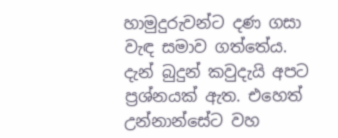හාමුදුරුවන්ට දණ ගසා වැඳ සමාව ගත්තේය. දැන් බුදුන් කවුදැයි අපට ප්‍රශ්නයක් ඇත. එහෙත් උන්නාන්සේට වහ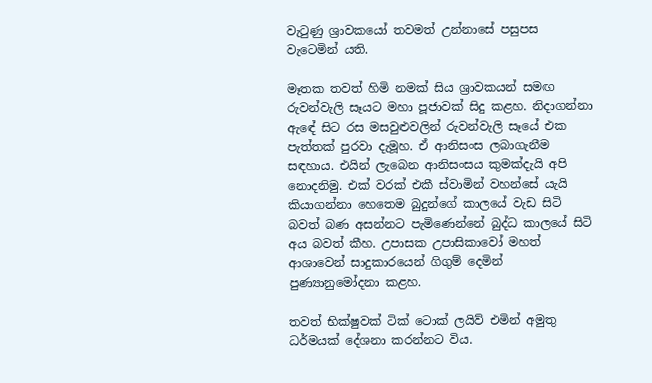වැටුණු ශ්‍රාවකයෝ තවමත් උන්නාසේ පසුපස වැටෙමින් යති.

මෑතක තවත් හිමි නමක් සිය ශ්‍රාවකයන් සමඟ රුවන්වැලි සෑයට මහා පූජාවක් සිදු කළහ. නිදාගන්නා ඇඳේ සිට රස මසවුළුවලින් රුවන්වැලි සෑයේ එක පැත්තක් පුරවා දැමූහ. ඒ ආනිසංස ලබාගැනීම සඳහාය. එයින් ලැබෙන ආනිසංසය කුමක්දැයි අපි නොදනිමු. එක් වරක් එකී ස්වාමින් වහන්සේ යැයි කියාගන්නා හෙතෙම බුදුන්ගේ කාලයේ වැඩ සිටි බවත් බණ අසන්නට පැමිණෙන්නේ බුද්ධ කාලයේ සිටි අය බවත් කීහ. උපාසක උපාසිකාවෝ මහත් ආශාවෙන් සාදුකාරයෙන් ගිගුම් දෙමින් පුණ්‍යානුමෝදනා කළහ.

තවත් භික්ෂුවක් ටික් ටොක් ලයිව් එමින් අමුතු ධර්මයක් දේශනා කරන්නට විය.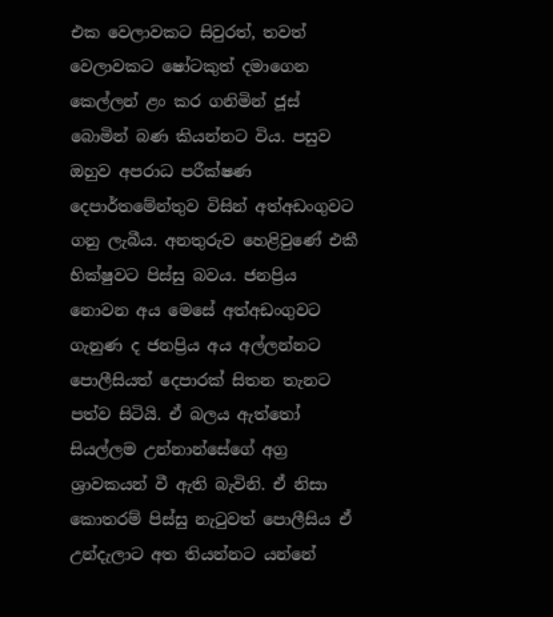එක වෙලාවකට සිවුරත්, තවත් වෙලාවකට ෂෝටකුත් දමාගෙන කෙල්ලන් ළං කර ගනිමින් ජූස් බොමින් බණ කියන්නට විය. පසුව ඔහුව අපරාධ පරීක්ෂණ දෙපාර්තමේන්තුව විසින් අත්අඩංගුවට ගනු ලැබීය. අනතුරුව හෙළිවුණේ එකී භික්ෂුවට පිස්සු බවය. ජනප්‍රිය නොවන අය මෙසේ අත්අඩංගුවට ගැනුණ ද ජනප්‍රිය අය අල්ලන්නට පොලීසියත් දෙපාරක් සිතන තැනට පත්ව සිටියි. ඒ බලය ඇත්තෝ සියල්ලම උන්නාන්සේගේ අග්‍ර ශ්‍රාවකයන් වී ඇති බැවිනි. ඒ නිසා කොතරම් පිස්සු නැටුවත් පොලීසිය ඒ උන්දැලාට අත තියන්නට යන්නේ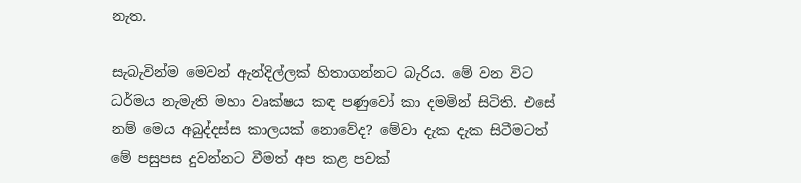නැත.

සැබැවින්ම මෙවන් ඇන්දිල්ලක් හිතාගන්නට බැරිය. මේ වන විට ධර්මය නැමැති මහා වෘක්ෂය කඳ පණුවෝ කා දමමින් සිටිති. එසේ නම් මෙය අබුද්දස්ස කාලයක් නොවේද? මේවා දැක දැක සිටීමටත් මේ පසුපස දුවන්නට වීමත් අප කළ පවක්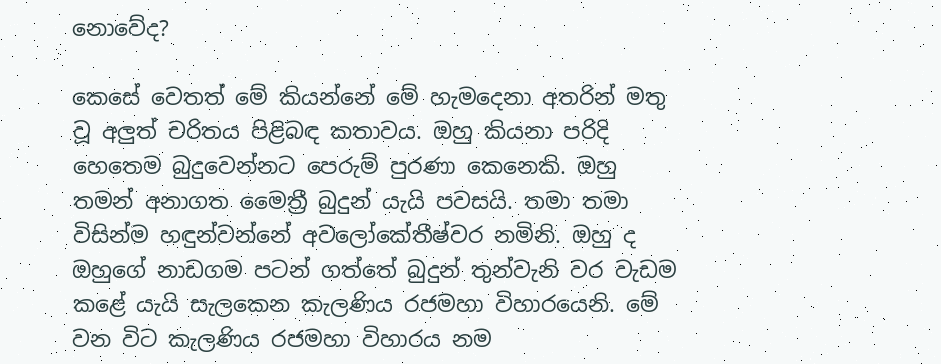නොවේද?

කෙසේ වෙතත් මේ කියන්නේ මේ හැමදෙනා අතරින් මතු වූ අලුත් චරිතය පිළිබඳ කතාවය. ඔහු කියනා පරිදි හෙතෙම බුදුවෙන්නට පෙරුම් පුරණා කෙනෙකි. ඔහු තමන් අනාගත මෛත්‍රී බුදුන් යැයි පවසයි. තමා තමා විසින්ම හඳුන්වන්නේ අවලෝකේතීෂ්වර නමිනි. ඔහු ද ඔහුගේ නාඩගම පටන් ගත්තේ බුදුන් තුන්වැනි වර වැඩම කළේ යැයි සැලකෙන කැලණිය රජමහා විහාරයෙනි. මේ වන විට කැලණිය රජමහා විහාරය නම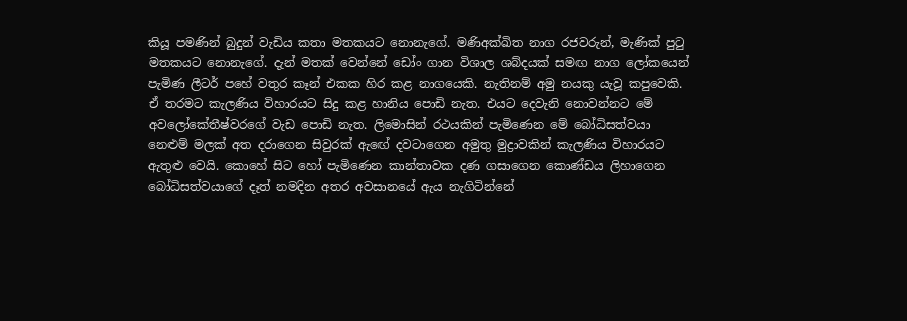කියූ පමණින් බුදුන් වැඩිය කතා මතකයට නොනැගේ. මණිඅක්ඛිත නාග රජවරුන්, මැණික් පුටු මතකයට නොනැගේ. දැන් මතක් වෙන්නේ ඩෝං ගාන විශාල ශබ්දයක් සමඟ නාග ලෝකයෙන් පැමිණ ලීටර් පහේ වතුර කෑන් එකක හිර කළ නාගයෙකි. නැතිනම් අමු නයකු යැවූ කපුවෙකි. ඒ තරමට කැලණිය විහාරයට සිදු කළ හානිය පොඩි නැත. එයට දෙවැනි නොවන්නට මේ අවලෝකේතීෂ්වරගේ වැඩ පොඩි නැත. ලිමොසින් රථයකින් පැමිණෙන මේ බෝධිසත්වයා නෙළුම් මලක් අත දරාගෙන සිවුරක් ඇඟේ දවටාගෙන අමුතු මුද්‍රාවකින් කැලණිය විහාරයට ඇතුළු වෙයි. කොහේ සිට හෝ පැමිණෙන කාන්තාවක දණ ගසාගෙන කොණ්ඩය ලිහාගෙන බෝධිසත්වයාගේ දෑත් නමදින අතර අවසානයේ ඇය නැගිටින්නේ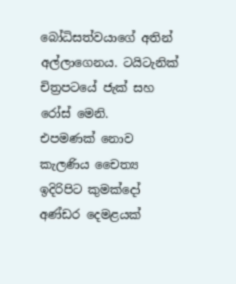බෝධිසත්වයාගේ අතින් අල්ලාගෙනය. ටයිටැනික් චිත්‍රපටයේ ජැක් සහ රෝස් මෙනි.
එපමණක් නොව කැලණිය චෛත්‍ය ඉදිරිපිට කුමක්දෝ අණ්ඩර දෙමළයක්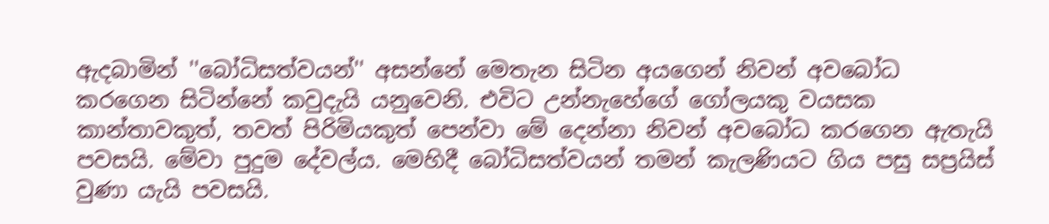ඇදබාමින් ''බෝධිසත්වයන්'' අසන්නේ මෙතැන සිටින අයගෙන් නිවන් අවබෝධ කරගෙන සිටින්නේ කවුදැයි යනුවෙනි. එවිට උන්නැහේගේ ගෝලයකු වයසක කාන්තාවකුත්, තවත් පිරිමියකුත් පෙන්වා මේ දෙන්නා නිවන් අවබෝධ කරගෙන ඇතැයි පවසයි. මේවා පුදුම දේවල්ය. මෙහිදී බෝධිසත්වයන් තමන් කැලණියට ගිය පසු සප්‍රයිස් වුණා යැයි පවසයි.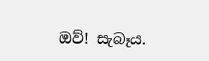ඔව්! සැබෑය.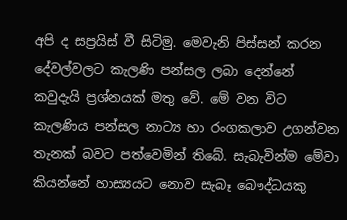අපි ද සප්‍රයිස් වී සිටිමු. මෙවැනි පිස්සන් කරන දේවල්වලට කැලණි පන්සල ලබා දෙන්නේ කවුදැයි ප්‍රශ්නයක් මතු වේ. මේ වන විට කැලණිය පන්සල නාට්‍ය හා රංගකලාව උගන්වන තැනක් බවට පත්වෙමින් තිබේ. සැබැවින්ම මේවා කියන්නේ හාස්‍යයට නොව සැබෑ බෞද්ධයකු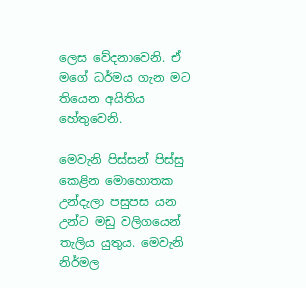ලෙස වේදනාවෙනි. ඒ මගේ ධර්මය ගැන මට තියෙන අයිතිය හේතුවෙනි.

මෙවැනි පිස්සන් පිස්සු කෙළින මොහොතක උන්දැලා පසුපස යන උන්ට මඩු වලිගයෙන් තැලිය යුතුය. මෙවැනි නිර්මල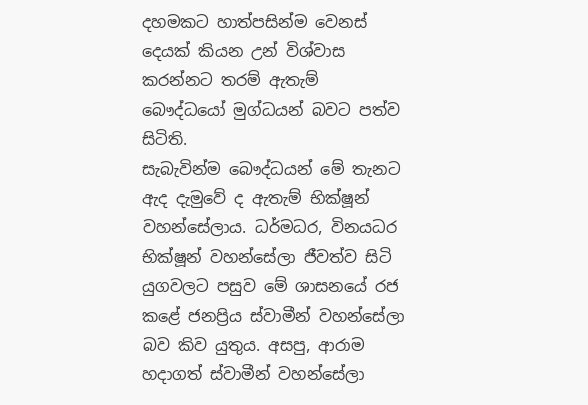දහමකට හාත්පසින්ම වෙනස් දෙයක් කියන උන් විශ්වාස කරන්නට තරම් ඇතැම් බෞද්ධයෝ මුග්ධයන් බවට පත්ව සිටිති.
සැබැවින්ම බෞද්ධයන් මේ තැනට ඇද දැමුවේ ද ඇතැම් භික්ෂූන් වහන්සේලාය. ධර්මධර, විනයධර භික්ෂූන් වහන්සේලා ජීවත්ව සිටි යුගවලට පසුව මේ ශාසනයේ රජ කළේ ජනප්‍රිය ස්වාමීන් වහන්සේලා බව කිව යුතුය. අසපු, ආරාම හදාගත් ස්වාමීන් වහන්සේලා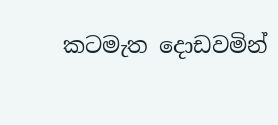කටමැත දොඩවමින්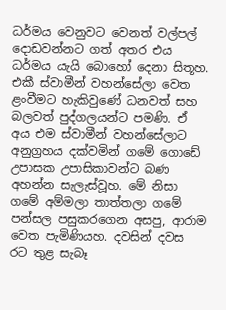ධර්මය වෙනුවට වෙනත් වල්පල් දොඩවන්නට ගත් අතර එය ධර්මය යැයි බොහෝ දෙනා සිතූහ. එකී ස්වාමීන් වහන්සේලා වෙත ළංවීමට හැකිවුණේ ධනවත් සහ බලවත් පුද්ගලයන්ට පමණි. ඒ අය එම ස්වාමීන් වහන්සේලාට අනුග්‍රහය දක්වමින් ගමේ ගොඩේ උපාසක උපාසිකාවන්ට බණ අහන්න සැලැස්වූහ. මේ නිසා ගමේ අම්මලා තාත්තලා ගමේ පන්සල පසුකරගෙන අසපු, ආරාම වෙත පැමිණියහ. දවසින් දවස රට තුළ සැබෑ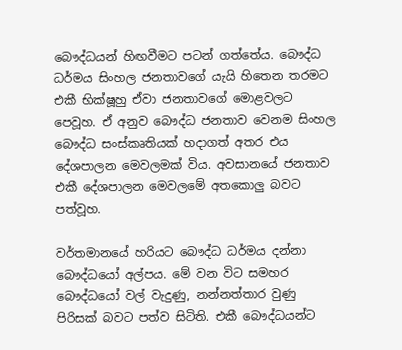බෞද්ධයන් හිඟවීමට පටන් ගත්තේය. බෞද්ධ ධර්මය සිංහල ජනතාවගේ යැයි හිතෙන තරමට එකී භික්ෂූහු ඒවා ජනතාවගේ මොළවලට පෙවූහ. ඒ අනුව බෞද්ධ ජනතාව වෙනම සිංහල බෞද්ධ සංස්කෘතියක් හදාගත් අතර එය දේශපාලන මෙවලමක් විය. අවසානයේ ජනතාව එකී දේශපාලන මෙවලමේ අතකොලු බවට පත්වූහ.

වර්තමානයේ හරියට බෞද්ධ ධර්මය දන්නා බෞද්ධයෝ අල්පය. මේ වන විට සමහර බෞද්ධයෝ වල් වැදුණු, නන්නත්තාර වුණු පිරිසක් බවට පත්ව සිටිති. එකී බෞද්ධයන්ට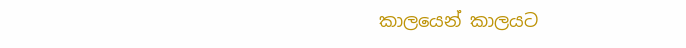කාලයෙන් කාලයට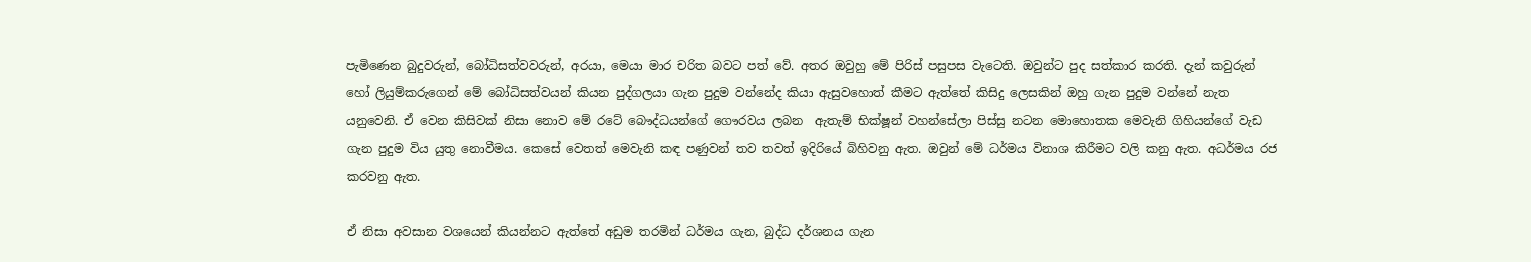පැමිණෙන බුදුවරුන්, බෝධිසත්වවරුන්, අරයා, මෙයා මාර චරිත බවට පත් වේ. අතර ඔවුහු මේ පිරිස් පසුපස වැටෙති. ඔවුන්ට පුද සත්කාර කරති. දැන් කවුරුන් හෝ ලියුම්කරුගෙන් මේ බෝධිසත්වයන් කියන පුද්ගලයා ගැන පුදුම වන්නේද කියා ඇසුවහොත් කීමට ඇත්තේ කිසිදු ලෙසකින් ඔහු ගැන පුදුම වන්නේ නැත යනුවෙනි. ඒ වෙන කිසිවක් නිසා නොව මේ රටේ බෞද්ධයන්ගේ ගෞරවය ලබන  ඇතැම් භික්ෂූන් වහන්සේලා පිස්සු නටන මොහොතක මෙවැනි ගිහියන්ගේ වැඩ ගැන පුදුම විය යුතු නොවීමය. කෙසේ වෙතත් මෙවැනි කඳ පණුවන් තව තවත් ඉදිරියේ බිහිවනු ඇත. ඔවුන් මේ ධර්මය විනාශ කිරීමට වලි කනු ඇත. අධර්මය රජ කරවනු ඇත.

ඒ නිසා අවසාන වශයෙන් කියන්නට ඇත්තේ අඩුම තරමින් ධර්මය ගැන, බුද්ධ දර්ශනය ගැන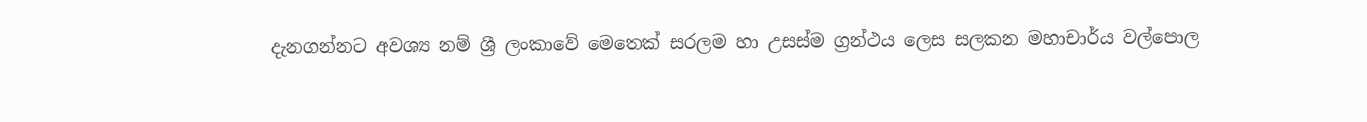දැනගන්නට අවශ්‍ය නම් ශ්‍රී ලංකාවේ මෙතෙක් සරලම හා උසස්ම ග්‍රන්ථය ලෙස සලකන මහාචාර්ය වල්පොල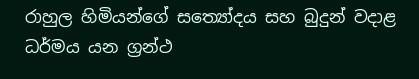රාහුල හිමියන්ගේ සත්‍යෝදය සහ බුදුන් වදාළ ධර්මය යන ග්‍රන්ථ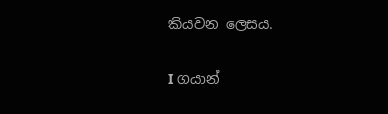කියවන ලෙසය.

I ගයාන්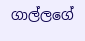ගාල්ලගේ